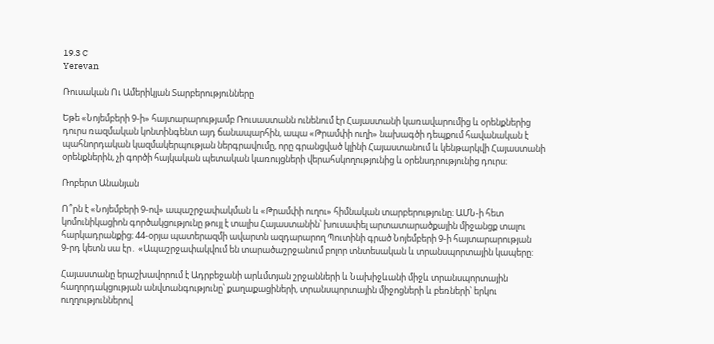19.3 C
Yerevan

Ռուսական Ու Ամերիկյան Տարբերությունները

Եթե «Նոյեմբերի 9‑ի» հայտարարությամբ Ռուսաստանն ունենում էր Հայաստանի կառավարումից և օրենքներից դուրս ռազմական կոնտինգենտ այդ ճանապարհին, ապա «Թրամփի ուղի» նախագծի դեպքում հավանական է պահնորդական կազմակերպության ներգրավումը, որը գրանցված կլինի Հայաստանում և կենթարկվի Հայաստանի օրենքներին, չի գործի հայկական պետական կառույցների վերահսկողությունից և օրենսդրությունից դուրս։

Ռոբերտ Անանյան

Ո՞րն է «Նոյեմբերի 9‑ով» ապաշրջափակման և «Թրամփի ուղու» հիմնական տարբերությունը։ ԱՄՆ‑ի հետ կոմունիկացիոն գործակցությունը թույլ է տալիս Հայաստանին՝ խուսափել արտատարածքային միջանցք տալու հարկադրանքից։ 44-օրյա պատերազմի ավարտն ազդարարող Պուտինի գրած Նոյեմբերի 9‑ի հայտարարության 9‑րդ կետն սա էր․ «Ապաշրջափակվում են տարածաշրջանում բոլոր տնտեսական և տրանսպորտային կապերը:

Հայաստանը երաշխավորում է Ադրբեջանի արևմտյան շրջանների և Նախիջևանի միջև տրանսպորտային հաղորդակցության անվտանգությունը՝ քաղաքացիների, տրանսպորտային միջոցների և բեռների՝ երկու ուղղություններով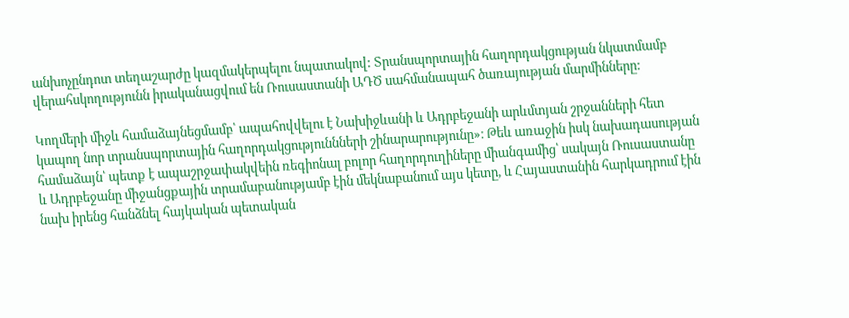անխոչընդոտ տեղաշարժը կազմակերպելու նպատակով: Տրանսպորտային հաղորդակցության նկատմամբ վերահսկողությունն իրականացվում են Ռուսաստանի ԱԴԾ սահմանապահ ծառայության մարմինները:

Կողմերի միջև համաձայնեցմամբ՝ ապահովվելու է Նախիջևանի և Ադրբեջանի արևմտյան շրջանների հետ կապող նոր տրանսպորտային հաղորդակցություննների շինարարությունը»։ Թեև առաջին իսկ նախադասության համաձայն՝ պետք է ապաշրջափակվեին ռեգիոնալ բոլոր հաղորդուղիները միանգամից՝ սակայն Ռուսաստանը և Ադրբեջանը միջանցքային տրամաբանությամբ էին մեկնաբանում այս կետը, և Հայաստանին հարկադրում էին նախ իրենց հանձնել հայկական պետական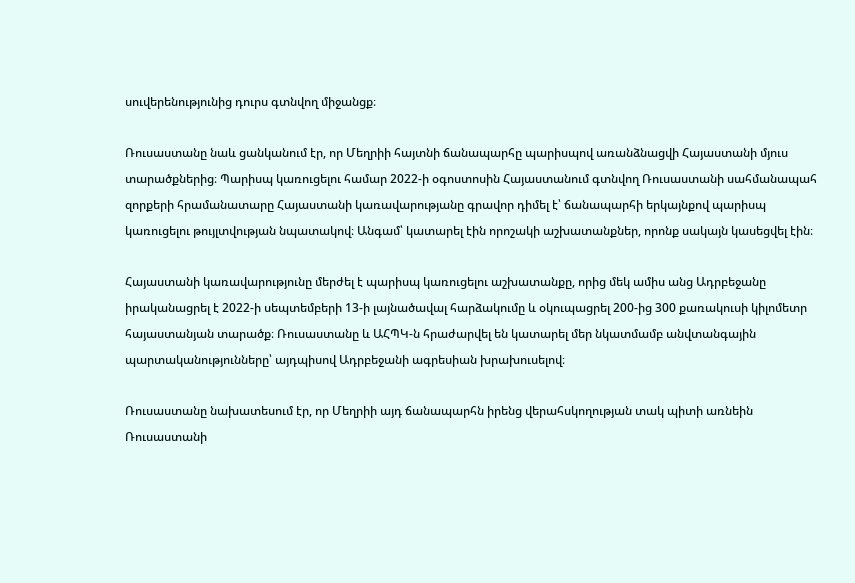սուվերենությունից դուրս գտնվող միջանցք։

Ռուսաստանը նաև ցանկանում էր, որ Մեղրիի հայտնի ճանապարհը պարիսպով առանձնացվի Հայաստանի մյուս տարածքներից։ Պարիսպ կառուցելու համար 2022‑ի օգոստոսին Հայաստանում գտնվող Ռուսաստանի սահմանապահ զորքերի հրամանատարը Հայաստանի կառավարությանը գրավոր դիմել է՝ ճանապարհի երկայնքով պարիսպ կառուցելու թույլտվության նպատակով։ Անգամ՝ կատարել էին որոշակի աշխատանքներ, որոնք սակայն կասեցվել էին։

Հայաստանի կառավարությունը մերժել է պարիսպ կառուցելու աշխատանքը, որից մեկ ամիս անց Ադրբեջանը իրականացրել է 2022‑ի սեպտեմբերի 13‑ի լայնածավալ հարձակումը և օկուպացրել 200-ից 300 քառակուսի կիլոմետր հայաստանյան տարածք։ Ռուսաստանը և ԱՀՊԿ‑ն հրաժարվել են կատարել մեր նկատմամբ անվտանգային պարտականությունները՝ այդպիսով Ադրբեջանի ագրեսիան խրախուսելով։

Ռուսաստանը նախատեսում էր, որ Մեղրիի այդ ճանապարհն իրենց վերահսկողության տակ պիտի առնեին Ռուսաստանի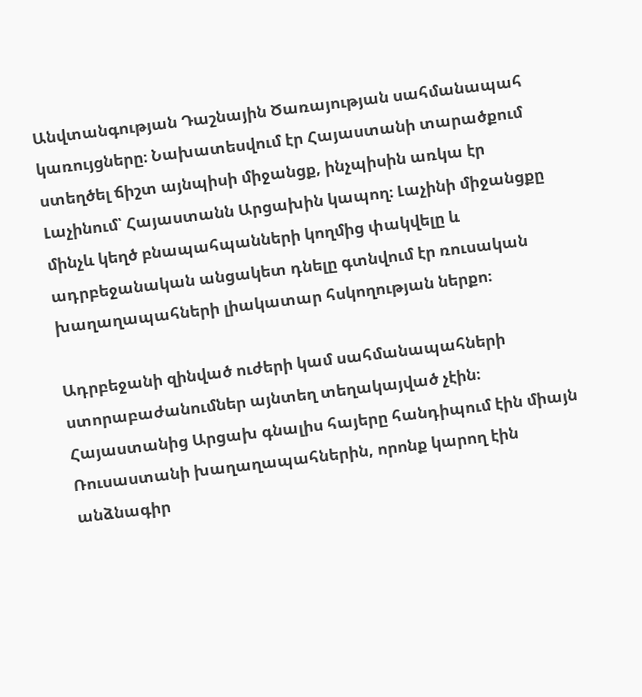Անվտանգության Դաշնային Ծառայության սահմանապահ կառույցները։ Նախատեսվում էր Հայաստանի տարածքում ստեղծել ճիշտ այնպիսի միջանցք, ինչպիսին առկա էր Լաչինում՝ Հայաստանն Արցախին կապող։ Լաչինի միջանցքը մինչև կեղծ բնապահպանների կողմից փակվելը և ադրբեջանական անցակետ դնելը գտնվում էր ռուսական խաղաղապահների լիակատար հսկողության ներքո։

Ադրբեջանի զինված ուժերի կամ սահմանապահների ստորաբաժանումներ այնտեղ տեղակայված չէին։ Հայաստանից Արցախ գնալիս հայերը հանդիպում էին միայն Ռուսաստանի խաղաղապահներին, որոնք կարող էին անձնագիր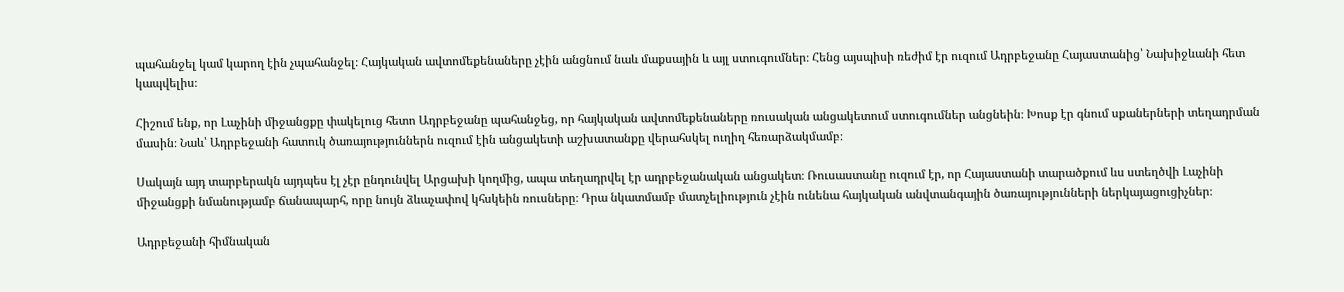պահանջել կամ կարող էին չպահանջել։ Հայկական ավտոմեքենաները չէին անցնում նաև մաքսային և այլ ստուգումներ։ Հենց այսպիսի ռեժիմ էր ուզում Ադրբեջանը Հայաստանից՝ Նախիջևանի հետ կապվելիս։

Հիշում ենք, որ Լաչինի միջանցքը փակելուց հետո Ադրբեջանը պահանջեց, որ հայկական ավտոմեքենաները ռուսական անցակետում ստուգումներ անցնեին։ Խոսք էր գնում սքաներների տեղադրման մասին։ Նաև՝ Ադրբեջանի հատուկ ծառայություններն ուզում էին անցակետի աշխատանքը վերահսկել ուղիղ հեռարձակմամբ։

Սակայն այդ տարբերակն այդպես էլ չէր ընդունվել Արցախի կողմից, ապա տեղադրվել էր ադրբեջանական անցակետ։ Ռուսաստանը ուզում էր, որ Հայաստանի տարածքում ևս ստեղծվի Լաչինի միջանցքի նմանությամբ ճանապարհ, որը նույն ձևաչափով կհսկեին ռուսները։ Դրա նկատմամբ մատչելիություն չէին ունենա հայկական անվտանգային ծառայությունների ներկայացուցիչներ։

Ադրբեջանի հիմնական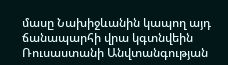մասը Նախիջևանին կապող այդ ճանապարհի վրա կգտնվեին Ռուսաստանի Անվտանգության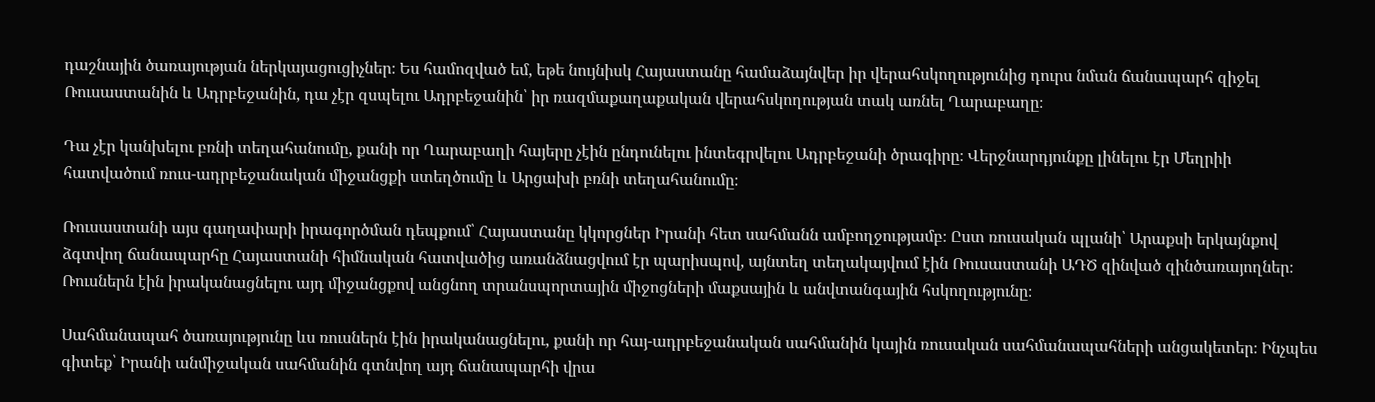դաշնային ծառայության ներկայացուցիչներ։ Ես համոզված եմ, եթե նույնիսկ Հայաստանը համաձայնվեր իր վերահսկողությունից դուրս նման ճանապարհ զիջել Ռուսաստանին և Ադրբեջանին, դա չէր զսպելու Ադրբեջանին՝ իր ռազմաքաղաքական վերահսկողության տակ առնել Ղարաբաղը։

Դա չէր կանխելու բռնի տեղահանումը, քանի որ Ղարաբաղի հայերը չէին ընդունելու ինտեգրվելու Ադրբեջանի ծրագիրը։ Վերջնարդյունքը լինելու էր Մեղրիի հատվածում ռուս-ադրբեջանական միջանցքի ստեղծումը և Արցախի բռնի տեղահանումը։

Ռուսաստանի այս գաղափարի իրագործման դեպքում՝ Հայաստանը կկորցներ Իրանի հետ սահմանն ամբողջությամբ։ Ըստ ռուսական պլանի՝ Արաքսի երկայնքով ձգտվող ճանապարհը Հայաստանի հիմնական հատվածից առանձնացվում էր պարիսպով, այնտեղ տեղակայվում էին Ռուսաստանի ԱԴԾ զինված զինծառայողներ։ Ռուսներն էին իրականացնելու այդ միջանցքով անցնող տրանսպորտային միջոցների մաքսային և անվտանգային հսկողությունը։

Սահմանապահ ծառայությունը ևս ռուսներն էին իրականացնելու, քանի որ հայ-ադրբեջանական սահմանին կային ռուսական սահմանապահների անցակետեր։ Ինչպես գիտեք՝ Իրանի անմիջական սահմանին գտնվող այդ ճանապարհի վրա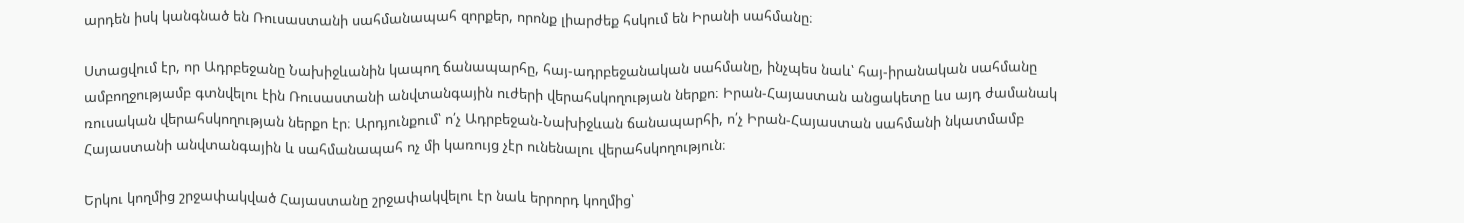արդեն իսկ կանգնած են Ռուսաստանի սահմանապահ զորքեր, որոնք լիարժեք հսկում են Իրանի սահմանը։

Ստացվում էր, որ Ադրբեջանը Նախիջևանին կապող ճանապարհը, հայ-ադրբեջանական սահմանը, ինչպես նաև՝ հայ-իրանական սահմանը ամբողջությամբ գտնվելու էին Ռուսաստանի անվտանգային ուժերի վերահսկողության ներքո։ Իրան-Հայաստան անցակետը ևս այդ ժամանակ ռուսական վերահսկողության ներքո էր։ Արդյունքում՝ ո՛չ Ադրբեջան-Նախիջևան ճանապարհի, ո՛չ Իրան-Հայաստան սահմանի նկատմամբ Հայաստանի անվտանգային և սահմանապահ ոչ մի կառույց չէր ունենալու վերահսկողություն։

Երկու կողմից շրջափակված Հայաստանը շրջափակվելու էր նաև երրորդ կողմից՝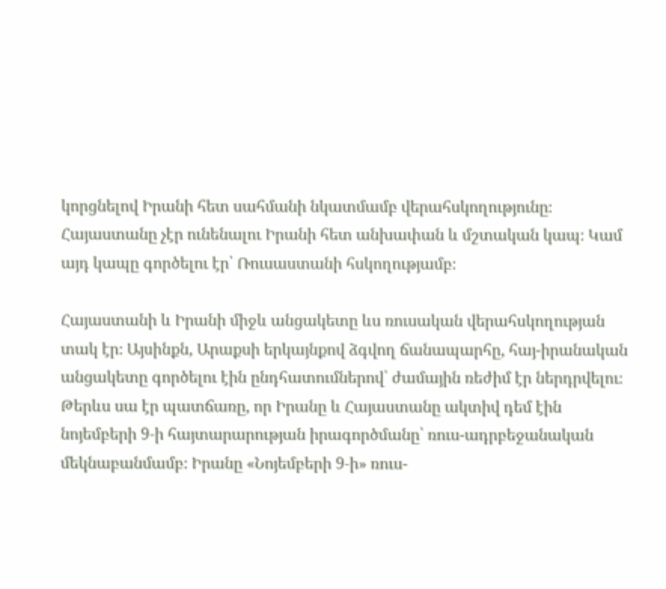կորցնելով Իրանի հետ սահմանի նկատմամբ վերահսկողությունը։ Հայաստանը չէր ունենալու Իրանի հետ անխափան և մշտական կապ։ Կամ այդ կապը գործելու էր՝ Ռուսաստանի հսկողությամբ։

Հայաստանի և Իրանի միջև անցակետը ևս ռուսական վերահսկողության տակ էր։ Այսինքն, Արաքսի երկայնքով ձգվող ճանապարհը, հայ-իրանական անցակետը գործելու էին ընդհատումներով՝ ժամային ռեժիմ էր ներդրվելու։ Թերևս սա էր պատճառը, որ Իրանը և Հայաստանը ակտիվ դեմ էին նոյեմբերի 9‑ի հայտարարության իրագործմանը՝ ռուս-ադրբեջանական մեկնաբանմամբ։ Իրանը «Նոյեմբերի 9‑ի» ռուս-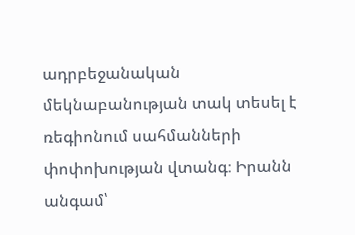ադրբեջանական մեկնաբանության տակ տեսել է ռեգիոնում սահմանների փոփոխության վտանգ։ Իրանն անգամ՝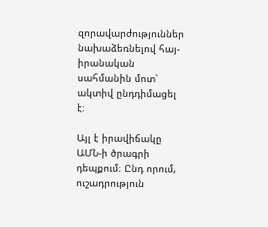զորավարժություններ նախաձեռնելով հայ-իրանական սահմանին մոտ՝ ակտիվ ընդդիմացել է։

Այլ է իրավիճակը ԱՄՆ‑ի ծրագրի դեպքում։ Ընդ որում, ուշադրություն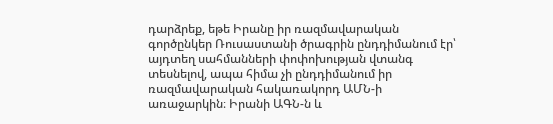դարձրեք, եթե Իրանը իր ռազմավարական գործընկեր Ռուսաստանի ծրագրին ընդդիմանում էր՝ այդտեղ սահմանների փոփոխության վտանգ տեսնելով, ապա հիմա չի ընդդիմանում իր ռազմավարական հակառակորդ ԱՄՆ‑ի առաջարկին։ Իրանի ԱԳՆ‑ն և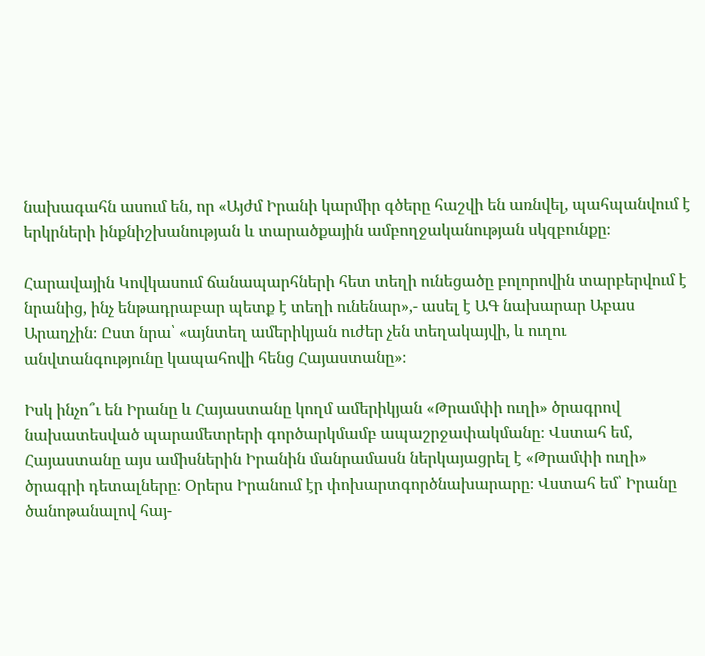նախագահն ասում են, որ «Այժմ Իրանի կարմիր գծերը հաշվի են առնվել, պահպանվում է երկրների ինքնիշխանության և տարածքային ամբողջականության սկզբունքը։

Հարավային Կովկասում ճանապարհների հետ տեղի ունեցածը բոլորովին տարբերվում է նրանից, ինչ ենթադրաբար պետք է տեղի ունենար»,- ասել է ԱԳ նախարար Աբաս Արաղչին։ Ըստ նրա՝ «այնտեղ ամերիկյան ուժեր չեն տեղակայվի, և ուղու անվտանգությունը կապահովի հենց Հայաստանը»։

Իսկ ինչո՞ւ են Իրանը և Հայաստանը կողմ ամերիկյան «Թրամփի ուղի» ծրագրով նախատեսված պարամետրերի գործարկմամբ ապաշրջափակմանը։ Վստահ եմ, Հայաստանը այս ամիսներին Իրանին մանրամասն ներկայացրել է «Թրամփի ուղի» ծրագրի դետալները։ Օրերս Իրանում էր փոխարտգործնախարարը։ Վստահ եմ՝ Իրանը ծանոթանալով հայ-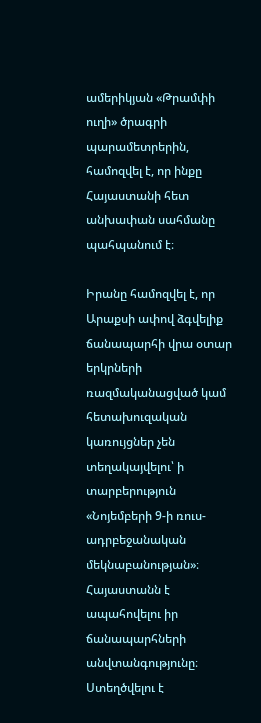ամերիկյան «Թրամփի ուղի» ծրագրի պարամետրերին, համոզվել է, որ ինքը Հայաստանի հետ անխափան սահմանը պահպանում է։

Իրանը համոզվել է, որ Արաքսի ափով ձգվելիք ճանապարհի վրա օտար երկրների ռազմականացված կամ հետախուզական կառույցներ չեն տեղակայվելու՝ ի տարբերություն «Նոյեմբերի 9‑ի ռուս-ադրբեջանական մեկնաբանության»։ Հայաստանն է ապահովելու իր ճանապարհների անվտանգությունը։ Ստեղծվելու է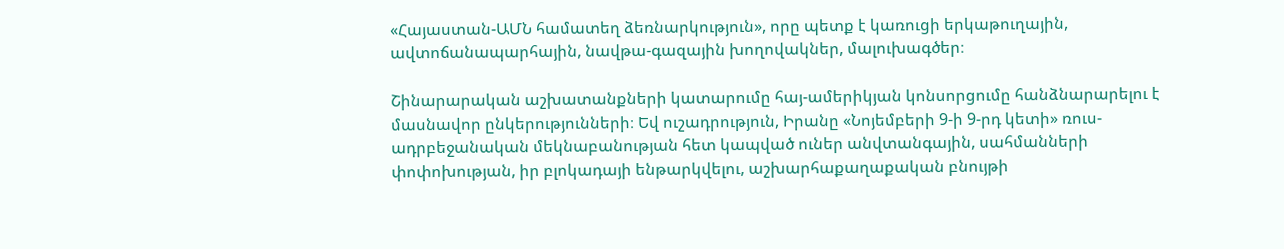«Հայաստան-ԱՄՆ համատեղ ձեռնարկություն», որը պետք է կառուցի երկաթուղային, ավտոճանապարհային, նավթա-գազային խողովակներ, մալուխագծեր։

Շինարարական աշխատանքների կատարումը հայ-ամերիկյան կոնսորցումը հանձնարարելու է մասնավոր ընկերությունների։ Եվ ուշադրություն, Իրանը «Նոյեմբերի 9‑ի 9‑րդ կետի» ռուս-ադրբեջանական մեկնաբանության հետ կապված ուներ անվտանգային, սահմանների փոփոխության, իր բլոկադայի ենթարկվելու, աշխարհաքաղաքական բնույթի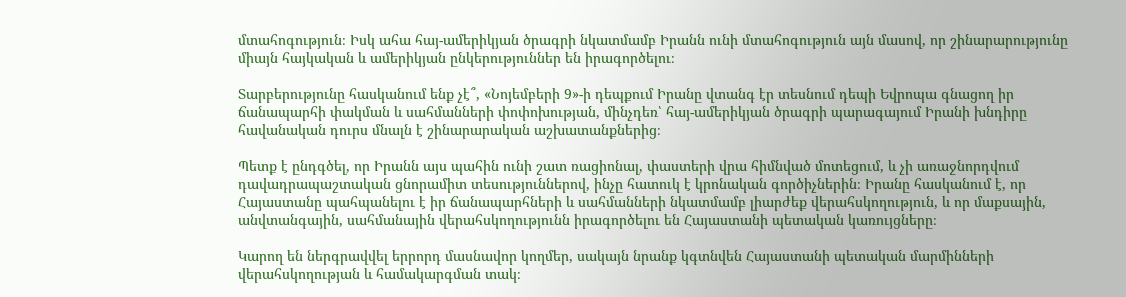մտահոգություն։ Իսկ ահա հայ-ամերիկյան ծրագրի նկատմամբ Իրանն ունի մտահոգություն այն մասով, որ շինարարությունը միայն հայկական և ամերիկյան ընկերություններ են իրագործելու։

Տարբերությունը հասկանում ենք չէ՞, «Նոյեմբերի 9»-ի դեպքում Իրանը վտանգ էր տեսնում դեպի Եվրոպա գնացող իր ճանապարհի փակման և սահմանների փոփոխության, մինչդեռ՝ հայ-ամերիկյան ծրագրի պարագայում Իրանի խնդիրը հավանական դուրս մնալն է շինարարական աշխատանքներից։

Պետք է ընդգծել, որ Իրանն այս պահին ունի շատ ռացիոնալ, փաստերի վրա հիմնված մոտեցում, և չի առաջնորդվում դավադրապաշտական ցնորամիտ տեսություններով, ինչը հատուկ է կրոնական գործիչներին։ Իրանը հասկանում է, որ Հայաստանը պահպանելու է իր ճանապարհների և սահմանների նկատմամբ լիարժեք վերահսկողություն, և որ մաքսային, անվտանգային, սահմանային վերահսկողությունն իրագործելու են Հայաստանի պետական կառույցները։

Կարող են ներգրավվել երրորդ մասնավոր կողմեր, սակայն նրանք կգտնվեն Հայաստանի պետական մարմինների վերահսկողության և համակարգման տակ։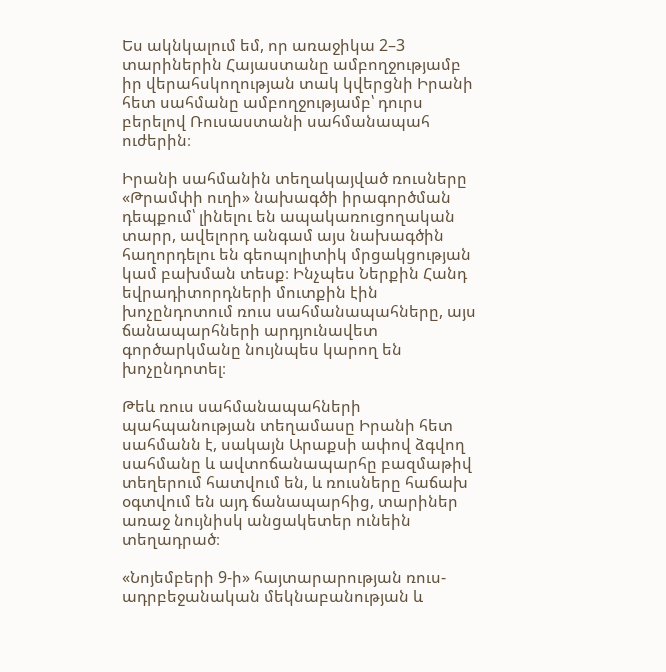Ես ակնկալում եմ, որ առաջիկա 2–3 տարիներին Հայաստանը ամբողջությամբ իր վերահսկողության տակ կվերցնի Իրանի հետ սահմանը ամբողջությամբ՝ դուրս բերելով Ռուսաստանի սահմանապահ ուժերին։

Իրանի սահմանին տեղակայված ռուսները «Թրամփի ուղի» նախագծի իրագործման դեպքում՝ լինելու են ապակառուցողական տարր, ավելորդ անգամ այս նախագծին հաղորդելու են գեոպոլիտիկ մրցակցության կամ բախման տեսք։ Ինչպես Ներքին Հանդ եվրադիտորդների մուտքին էին խոչընդոտում ռուս սահմանապահները, այս ճանապարհների արդյունավետ գործարկմանը նույնպես կարող են խոչընդոտել։

Թեև ռուս սահմանապահների պահպանության տեղամասը Իրանի հետ սահմանն է, սակայն Արաքսի ափով ձգվող սահմանը և ավտոճանապարհը բազմաթիվ տեղերում հատվում են, և ռուսները հաճախ օգտվում են այդ ճանապարհից, տարիներ առաջ նույնիսկ անցակետեր ունեին տեղադրած։

«Նոյեմբերի 9‑ի» հայտարարության ռուս-ադրբեջանական մեկնաբանության և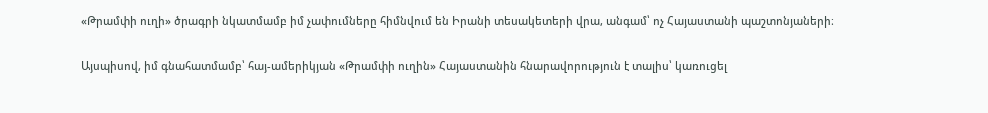«Թրամփի ուղի» ծրագրի նկատմամբ իմ չափումները հիմնվում են Իրանի տեսակետերի վրա, անգամ՝ ոչ Հայաստանի պաշտոնյաների։

Այսպիսով, իմ գնահատմամբ՝ հայ-ամերիկյան «Թրամփի ուղին» Հայաստանին հնարավորություն է տալիս՝ կառուցել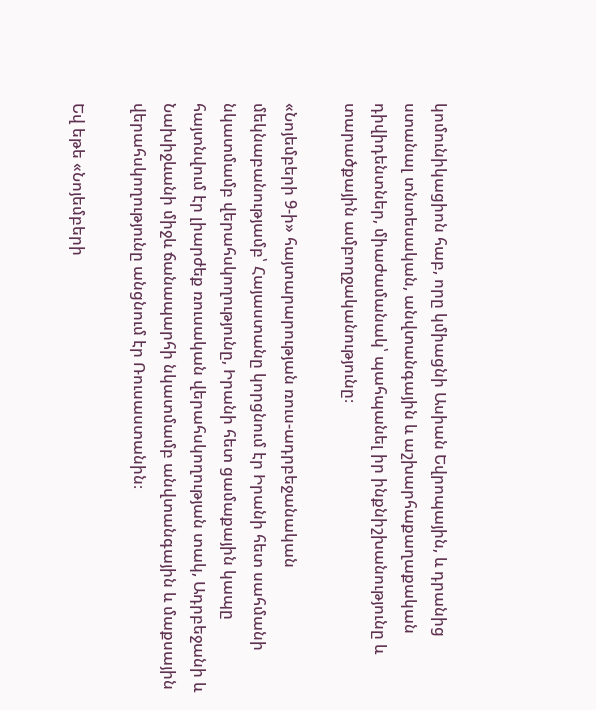կոմունիկացիոն հաբ, որը կմիացնի Ասիան Եվրոպային, և դրանից ստանալ տնտեսական, անվտանգային և աշխարհաքաղաքական դիվիդենտներ, միաժամանակ՝ պահպանել իր ինքնիշխանությունը և տարածքային ամբողջականությունը։

«Նոյեմբերի 9‑ի» հայտարարության ռուս-ադրբեջանական մեկնաբանությամբ՝ Հայաստանը կորցնում էր Իրանի հետ սահմանի նկատմամբ վերահսկողությունը, Իրանի հետ ցամաքային կապը հայտնվում էր լիարժեք ռուսական վերահսկողության տակ, Ադրբեջանի և Նախիջևանի միջև ճանապարհի նկատմամբ անվտանգային և մաքսային վերահսկողությունը անցնում էր Ռուսաստանին։

Եվ եթե «Նոյեմբերի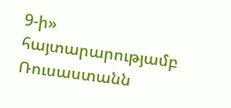9‑ի» հայտարարությամբ Ռուսաստանն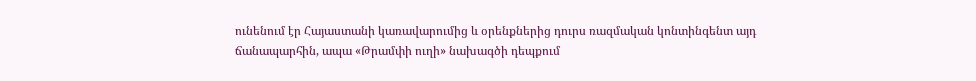ունենում էր Հայաստանի կառավարումից և օրենքներից դուրս ռազմական կոնտինգենտ այդ ճանապարհին, ապա «Թրամփի ուղի» նախագծի դեպքում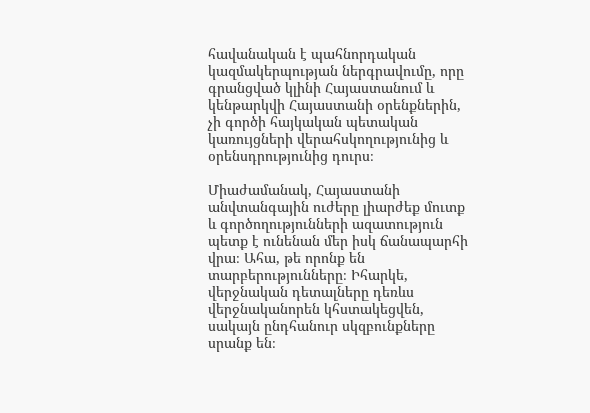հավանական է պահնորդական կազմակերպության ներգրավումը, որը գրանցված կլինի Հայաստանում և կենթարկվի Հայաստանի օրենքներին, չի գործի հայկական պետական կառույցների վերահսկողությունից և օրենսդրությունից դուրս։

Միաժամանակ, Հայաստանի անվտանգային ուժերը լիարժեք մուտք և գործողությունների ազատություն պետք է ունենան մեր իսկ ճանապարհի վրա։ Ահա, թե որոնք են տարբերությունները։ Իհարկե, վերջնական դետալները դեռևս վերջնականորեն կհստակեցվեն, սակայն ընդհանուր սկզբունքները սրանք են։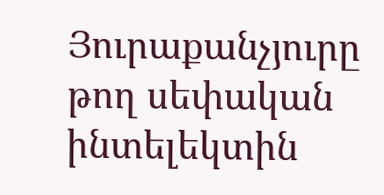Յուրաքանչյուրը թող սեփական ինտելեկտին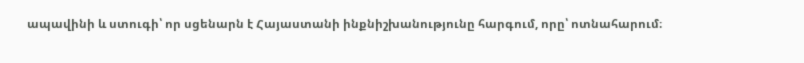ապավինի և ստուգի՝ որ սցենարն է Հայաստանի ինքնիշխանությունը հարգում, որը՝ ոտնահարում։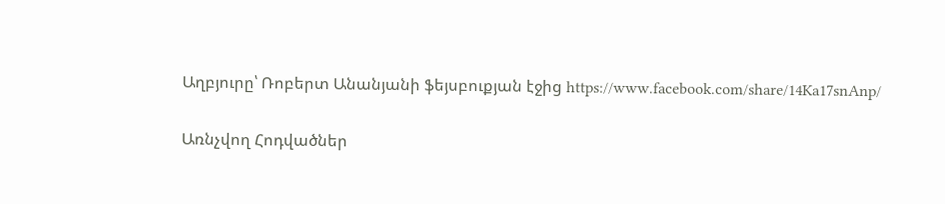Աղբյուրը՝ Ռոբերտ Անանյանի ֆեյսբուքյան էջից https://www.facebook.com/share/14Ka17snAnp/

Առնչվող Հոդվածներ